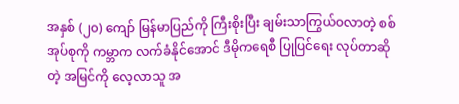အနှစ် (၂၀) ကျော် မြန်မာပြည်ကို ကြီးစိုးပြီး ချမ်းသာကြွယ်ဝလာတဲ့ စစ်အုပ်စုကို ကမ္ဘာက လက်ခံနိုင်အောင် ဒီမိုကရေစီ ပြုပြင်ရေး လုပ်တာဆိုတဲ့ အမြင်ကို လေ့လာသူ အ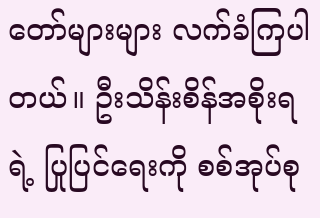တော်များများ လက်ခံကြပါတယ်။ ဦးသိန်းစိန်အစိုးရရဲ့ ပြုပြင်ရေးကို စစ်အုပ်စု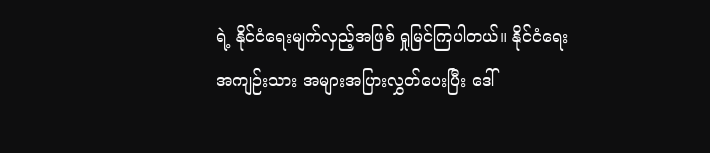ရဲ့ နိုင်ငံရေးမျက်လှည့်အဖြစ် ရှုမြင်ကြပါတယ်။ နိုင်ငံရေးအကျဉ်းသား အများအပြားလွှတ်ပေးပြီး ဒေါ်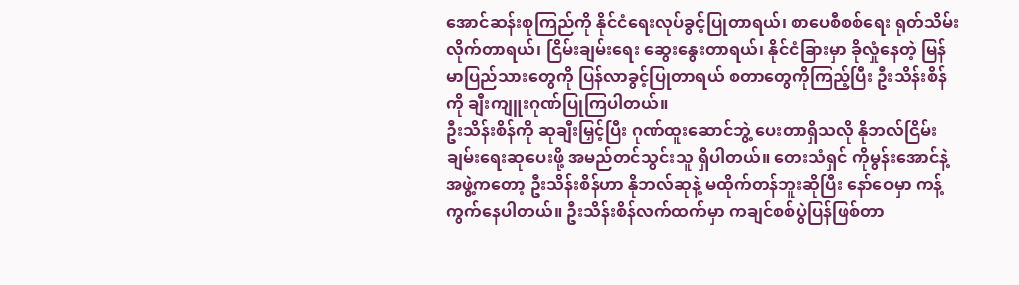အောင်ဆန်းစုကြည်ကို နိုင်ငံရေးလုပ်ခွင့်ပြုတာရယ်၊ စာပေစီစစ်ရေး ရုတ်သိမ်းလိုက်တာရယ်၊ ငြိမ်းချမ်းရေး ဆွေးနွေးတာရယ်၊ နိုင်ငံခြားမှာ ခိုလှုံနေတဲ့ မြန်မာပြည်သားတွေကို ပြန်လာခွင့်ပြုတာရယ် စတာတွေကိုကြည့်ပြီး ဦးသိန်းစိန်ကို ချီးကျူးဂုဏ်ပြုကြပါတယ်။
ဦးသိန်းစိန်ကို ဆုချီးမြှင့်ပြီး ဂုဏ်ထူးဆောင်ဘွဲ့ ပေးတာရှိသလို နိုဘလ်ငြိမ်းချမ်းရေးဆုပေးဖို့ အမည်တင်သွင်းသူ ရှိပါတယ်။ တေးသံရှင် ကိုမွန်းအောင်နဲ့အဖွဲ့ကတော့ ဦးသိန်းစိန်ဟာ နိုဘလ်ဆုနဲ့ မထိုက်တန်ဘူးဆိုပြီး နော်ဝေမှာ ကန့်ကွက်နေပါတယ်။ ဦးသိန်းစိန်လက်ထက်မှာ ကချင်စစ်ပွဲပြန်ဖြစ်တာ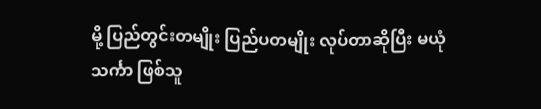မို့ ပြည်တွင်းတမျိုး ပြည်ပတမျိုး လုပ်တာဆိုပြီး မယုံသင်္ကာ ဖြစ်သူ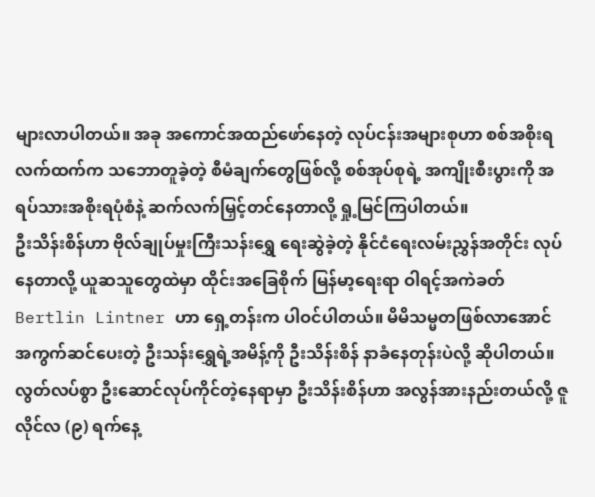များလာပါတယ်။ အခု အကောင်အထည်ဖော်နေတဲ့ လုပ်ငန်းအများစုဟာ စစ်အစိုးရလက်ထက်က သဘောတူခဲ့တဲ့ စီမံချက်တွေဖြစ်လို့ စစ်အုပ်စုရဲ့ အကျိုးစီးပွားကို အရပ်သားအစိုးရပုံစံနဲ့ ဆက်လက်မြှင့်တင်နေတာလို့ ရှု့မြင်ကြပါတယ်။
ဦးသိန်းစိန်ဟာ ဗိုလ်ချုပ်မှုးကြီးသန်းရွှေ ရေးဆွဲခဲ့တဲ့ နိုင်ငံရေးလမ်းညွှန်အတိုင်း လုပ်နေတာလို့ ယူဆသူတွေထဲမှာ ထိုင်းအခြေစိုက် မြန်မာ့ရေးရာ ဝါရင့်အကဲခတ် Bertlin Lintner ဟာ ရှေ့တန်းက ပါဝင်ပါတယ်။ မိမိသမ္မတဖြစ်လာအောင် အကွက်ဆင်ပေးတဲ့ ဦးသန်းရွှေရဲ့အမိန့်ကို ဦးသိန်းစိန် နာခံနေတုန်းပဲလို့ ဆိုပါတယ်။ လွတ်လပ်စွာ ဦးဆောင်လုပ်ကိုင်တဲ့နေရာမှာ ဦးသိန်းစိန်ဟာ အလွန်အားနည်းတယ်လို့ ဇူလိုင်လ (၉) ရက်နေ့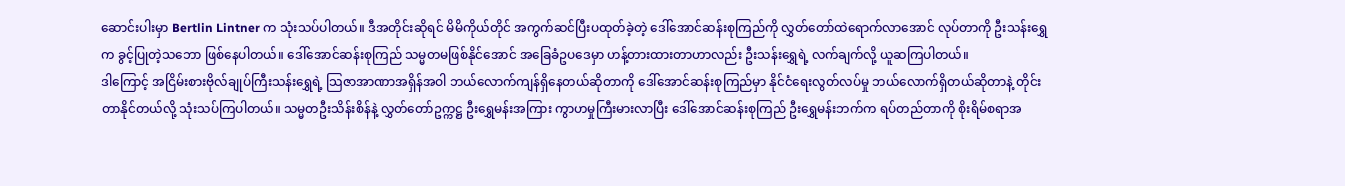ဆောင်းပါးမှာ Bertlin Lintner က သုံးသပ်ပါတယ်။ ဒီအတိုင်းဆိုရင် မိမိကိုယ်တိုင် အကွက်ဆင်ပြီးပထုတ်ခဲ့တဲ့ ဒေါ်အောင်ဆန်းစုကြည်ကို လွှတ်တော်ထဲရောက်လာအောင် လုပ်တာကို ဦးသန်းရွှေက ခွင့်ပြုတဲ့သဘော ဖြစ်နေပါတယ်။ ဒေါ်အောင်ဆန်းစုကြည် သမ္မတမဖြစ်နိုင်အောင် အခြေခံဥပဒေမှာ ဟန့်တားထားတာဟာလည်း ဦးသန်းရွှေရဲ့ လက်ချက်လို့ ယူဆကြပါတယ်။
ဒါကြောင့် အငြိမ်းစားဗိုလ်ချုပ်ကြီးသန်းရွှေရဲ့ သြဇာအာဏာအရှိန်အဝါ ဘယ်လောက်ကျန်ရှိနေတယ်ဆိုတာကို ဒေါ်အောင်ဆန်းစုကြည်မှာ နိုင်ငံရေးလွတ်လပ်မှု ဘယ်လောက်ရှိတယ်ဆိုတာနဲ့ တိုင်းတာနိုင်တယ်လို့ သုံးသပ်ကြပါတယ်။ သမ္မတဦးသိန်းစိန်နဲ့ လွှတ်တော်ဥက္ကဋ္ဌ ဦးရွှေမန်းအကြား ကွာဟမှုကြီးမားလာပြီး ဒေါ်အောင်ဆန်းစုကြည် ဦးရွှေမန်းဘက်က ရပ်တည်တာကို စိုးရိမ်စရာအ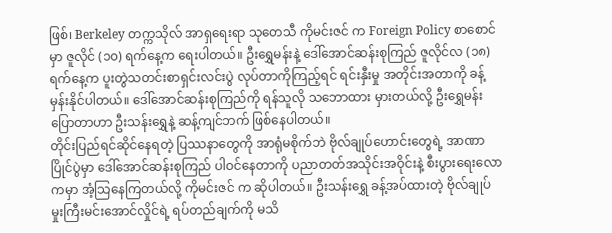ဖြစ်၊ Berkeley တက္ကသိုလ် အာရှရေးရာ သုတေသီ ကိုမင်းဇင် က Foreign Policy စာစောင်မှာ ဇူလိုင် (၁၀) ရက်နေ့က ရေးပါတယ်။ ဦးရွှေမန်းနဲ့ ဒေါ်အောင်ဆန်းစုကြည် ဇူလိုင်လ (၁၈) ရက်နေ့က ပူးတွဲသတင်းစာရှင်းလင်းပွဲ လုပ်တာကိုကြည့်ရင် ရင်းနှီးမှု အတိုင်းအတာကို ခန့်မှန်းနိုင်ပါတယ်။ ဒေါ်အောင်ဆန်းစုကြည်ကို ရန်သူလို သဘောထား မှားတယ်လို့ ဦးရွှေမန်း ပြောတာဟာ ဦးသန်းရွှေနဲ့ ဆန့်ကျင်ဘက် ဖြစ်နေပါတယ်။
တိုင်းပြည်ရင်ဆိုင်နေရတဲ့ ပြဿနာတွေကို အာရုံမစိုက်ဘဲ ဗိုလ်ချုပ်ဟောင်းတွေရဲ့ အာဏာပြိုင်ပွဲမှာ ဒေါ်အောင်ဆန်းစုကြည် ပါဝင်နေတာကို ပညာတတ်အသိုင်းအဝိုင်းနဲ့ စီးပွားရေးလောကမှာ အံ့သြနေကြတယ်လို့ ကိုမင်းဇင် က ဆိုပါတယ်။ ဦးသန်းရွှေ ခန့်အပ်ထားတဲ့ ဗိုလ်ချုပ်မှုးကြီးမင်းအောင်လှိုင်ရဲ့ ရပ်တည်ချက်ကို မသိ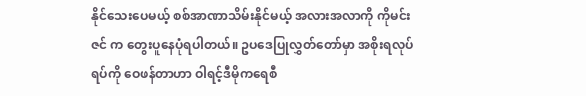နိုင်သေးပေမယ့် စစ်အာဏာသိမ်းနိုင်မယ့် အလားအလာကို ကိုမင်းဇင် က တွေးပူနေပုံရပါတယ်။ ဥပဒေပြုလွှတ်တော်မှာ အစိုးရလုပ်ရပ်ကို ဝေဖန်တာဟာ ဝါရင့်ဒီမိုကရေစီ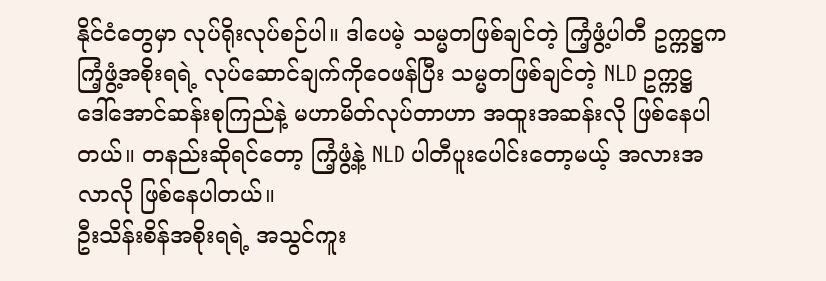နိုင်ငံတွေမှာ လုပ်ရိုးလုပ်စဉ်ပါ။ ဒါပေမဲ့ သမ္မတဖြစ်ချင်တဲ့ ကြံ့ဖွံ့ပါတီ ဥက္ကဋ္ဌက ကြံ့ဖွံ့အစိုးရရဲ့ လုပ်ဆောင်ချက်ကိုဝေဖန်ပြီး သမ္မတဖြစ်ချင်တဲ့ NLD ဥက္ကဋ္ဌ ဒေါ်အောင်ဆန်းစုကြည်နဲ့ မဟာမိတ်လုပ်တာဟာ အထူးအဆန်းလို ဖြစ်နေပါတယ်။ တနည်းဆိုရင်တော့ ကြံ့ဖွံ့နဲ့ NLD ပါတီပူးပေါင်းတော့မယ့် အလားအလာလို ဖြစ်နေပါတယ်။
ဦးသိန်းစိန်အစိုးရရဲ့ အသွင်ကူး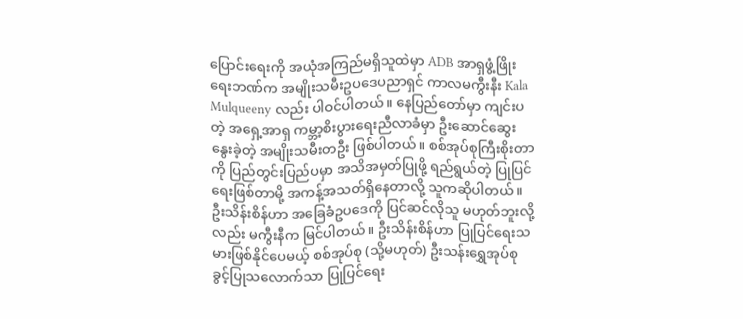ပြောင်းရေးကို အယုံအကြည်မရှိသူထဲမှာ ADB အာရှဖွံ့ဖြိုးရေးဘဏ်က အမျိုးသမီးဥပဒေပညာရှင် ကာလမကွီးနီး Kala Mulqueeny လည်း ပါဝင်ပါတယ်။ နေပြည်တော်မှာ ကျင်းပတဲ့ အရှေ့အာရှ ကမ္ဘာ့စိးပွားရေးညီလာခံမှာ ဦးဆောင်ဆွေးနွေးခဲ့တဲ့ အမျိုးသမီးတဦး ဖြစ်ပါတယ်။ စစ်အုပ်စုကြီးစိုးတာကို ပြည်တွင်းပြည်ပမှာ အသိအမှတ်ပြုဖို့ ရည်ရွယ်တဲ့ ပြုပြင်ရေးဖြစ်တာမို့ အကန့်အသတ်ရှိနေတာလို့ သူကဆိုပါတယ်။ ဦးသိန်းစိန်ဟာ အခြေခံဥပဒေကို ပြင်ဆင်လိုသူ မဟုတ်ဘူးလို့လည်း မကွီးနီက မြင်ပါတယ်။ ဦးသိန်းစိန်ဟာ ပြုပြင်ရေးသမားဖြစ်နိုင်ပေမယ့် စစ်အုပ်စု (သို့မဟုတ်) ဦးသန်းရွှေအုပ်စု ခွင့်ပြုသလောက်သာ ပြုပြင်ရေး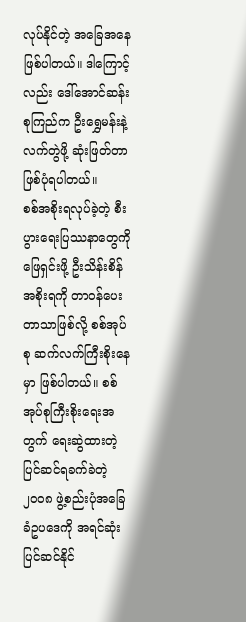လုပ်နိုင်တဲ့ အခြေအနေ ဖြစ်ပါတယ်။ ဒါကြောင့်လည်း ဒေါ်အောင်ဆန်းစုကြည်က ဦးရွှေမန်းနဲ့ လက်တွဲဖို့ ဆုံးဖြတ်တာဖြစ်ပုံရပါတယ်။
စစ်အစိုးရလုပ်ခဲ့တဲ့ စီးပွားရေးပြဿနာတွေကို ဖြေရှင်းဖို့ ဦးသိန်းစိန်အစိုးရကို တာဝန်ပေးတာသာဖြစ်လို့ စစ်အုပ်စု ဆက်လက်ကြီးစိုးနေမှာ ဖြစ်ပါတယ်။ စစ်အုပ်စုကြီးစိုးရေးအတွက် ရေးဆွဲထားတဲ့ ပြင်ဆင်ရခက်ခဲတဲ့ ၂၀၀၈ ဖွဲ့စည်းပုံအခြေခံဥပဒေကို အရင်ဆုံး ပြင်ဆင်နိုင်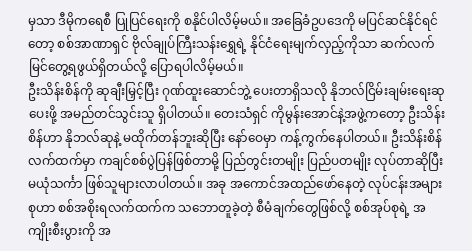မှသာ ဒီမိုကရေစီ ပြုပြင်ရေးကို စနိုင်ပါလိမ့်မယ်။ အခြေခံဥပဒေကို မပြင်ဆင်နိုင်ရင်တော့ စစ်အာဏာရှင် ဗိုလ်ချုပ်ကြီးသန်းရွှေရဲ့ နိုင်ငံရေးမျက်လှည့်ကိုသာ ဆက်လက်မြင်တွေ့ရဖွယ်ရှိတယ်လို့ ပြောရပါလိမ့်မယ်။
ဦးသိန်းစိန်ကို ဆုချီးမြှင့်ပြီး ဂုဏ်ထူးဆောင်ဘွဲ့ ပေးတာရှိသလို နိုဘလ်ငြိမ်းချမ်းရေးဆုပေးဖို့ အမည်တင်သွင်းသူ ရှိပါတယ်။ တေးသံရှင် ကိုမွန်းအောင်နဲ့အဖွဲ့ကတော့ ဦးသိန်းစိန်ဟာ နိုဘလ်ဆုနဲ့ မထိုက်တန်ဘူးဆိုပြီး နော်ဝေမှာ ကန့်ကွက်နေပါတယ်။ ဦးသိန်းစိန်လက်ထက်မှာ ကချင်စစ်ပွဲပြန်ဖြစ်တာမို့ ပြည်တွင်းတမျိုး ပြည်ပတမျိုး လုပ်တာဆိုပြီး မယုံသင်္ကာ ဖြစ်သူများလာပါတယ်။ အခု အကောင်အထည်ဖော်နေတဲ့ လုပ်ငန်းအများစုဟာ စစ်အစိုးရလက်ထက်က သဘောတူခဲ့တဲ့ စီမံချက်တွေဖြစ်လို့ စစ်အုပ်စုရဲ့ အကျိုးစီးပွားကို အ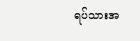ရပ်သားအ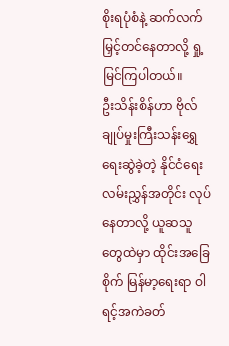စိုးရပုံစံနဲ့ ဆက်လက်မြှင့်တင်နေတာလို့ ရှု့မြင်ကြပါတယ်။
ဦးသိန်းစိန်ဟာ ဗိုလ်ချုပ်မှုးကြီးသန်းရွှေ ရေးဆွဲခဲ့တဲ့ နိုင်ငံရေးလမ်းညွှန်အတိုင်း လုပ်နေတာလို့ ယူဆသူတွေထဲမှာ ထိုင်းအခြေစိုက် မြန်မာ့ရေးရာ ဝါရင့်အကဲခတ်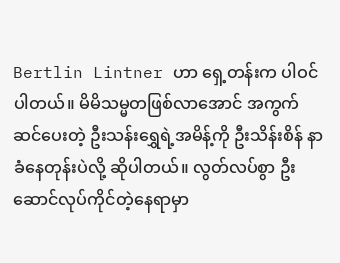Bertlin Lintner ဟာ ရှေ့တန်းက ပါဝင်ပါတယ်။ မိမိသမ္မတဖြစ်လာအောင် အကွက်ဆင်ပေးတဲ့ ဦးသန်းရွှေရဲ့အမိန့်ကို ဦးသိန်းစိန် နာခံနေတုန်းပဲလို့ ဆိုပါတယ်။ လွတ်လပ်စွာ ဦးဆောင်လုပ်ကိုင်တဲ့နေရာမှာ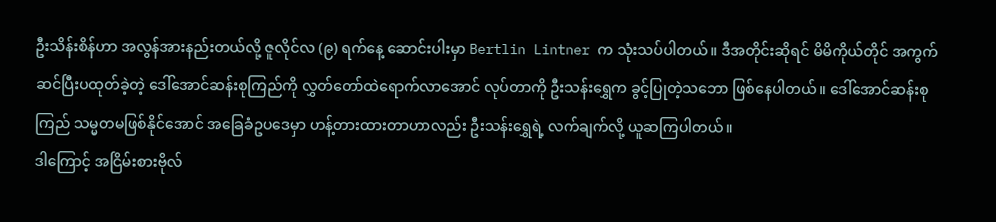ဦးသိန်းစိန်ဟာ အလွန်အားနည်းတယ်လို့ ဇူလိုင်လ (၉) ရက်နေ့ ဆောင်းပါးမှာ Bertlin Lintner က သုံးသပ်ပါတယ်။ ဒီအတိုင်းဆိုရင် မိမိကိုယ်တိုင် အကွက်ဆင်ပြီးပထုတ်ခဲ့တဲ့ ဒေါ်အောင်ဆန်းစုကြည်ကို လွှတ်တော်ထဲရောက်လာအောင် လုပ်တာကို ဦးသန်းရွှေက ခွင့်ပြုတဲ့သဘော ဖြစ်နေပါတယ်။ ဒေါ်အောင်ဆန်းစုကြည် သမ္မတမဖြစ်နိုင်အောင် အခြေခံဥပဒေမှာ ဟန့်တားထားတာဟာလည်း ဦးသန်းရွှေရဲ့ လက်ချက်လို့ ယူဆကြပါတယ်။
ဒါကြောင့် အငြိမ်းစားဗိုလ်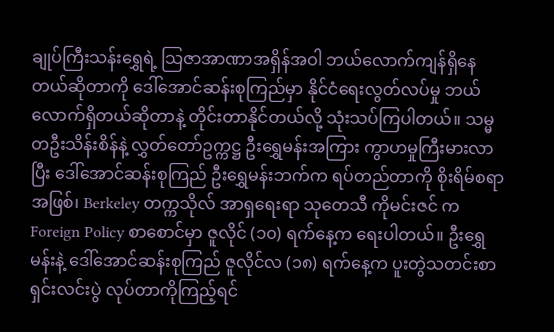ချုပ်ကြီးသန်းရွှေရဲ့ သြဇာအာဏာအရှိန်အဝါ ဘယ်လောက်ကျန်ရှိနေတယ်ဆိုတာကို ဒေါ်အောင်ဆန်းစုကြည်မှာ နိုင်ငံရေးလွတ်လပ်မှု ဘယ်လောက်ရှိတယ်ဆိုတာနဲ့ တိုင်းတာနိုင်တယ်လို့ သုံးသပ်ကြပါတယ်။ သမ္မတဦးသိန်းစိန်နဲ့ လွှတ်တော်ဥက္ကဋ္ဌ ဦးရွှေမန်းအကြား ကွာဟမှုကြီးမားလာပြီး ဒေါ်အောင်ဆန်းစုကြည် ဦးရွှေမန်းဘက်က ရပ်တည်တာကို စိုးရိမ်စရာအဖြစ်၊ Berkeley တက္ကသိုလ် အာရှရေးရာ သုတေသီ ကိုမင်းဇင် က Foreign Policy စာစောင်မှာ ဇူလိုင် (၁၀) ရက်နေ့က ရေးပါတယ်။ ဦးရွှေမန်းနဲ့ ဒေါ်အောင်ဆန်းစုကြည် ဇူလိုင်လ (၁၈) ရက်နေ့က ပူးတွဲသတင်းစာရှင်းလင်းပွဲ လုပ်တာကိုကြည့်ရင်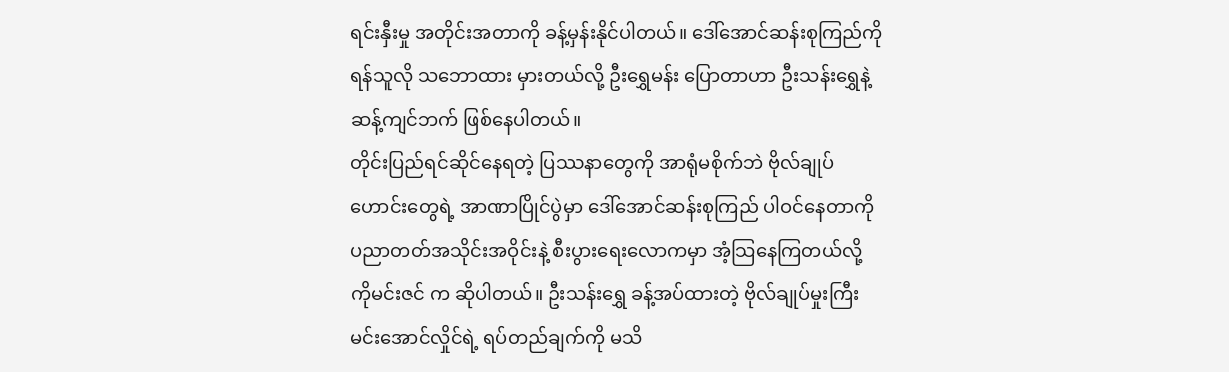ရင်းနှီးမှု အတိုင်းအတာကို ခန့်မှန်းနိုင်ပါတယ်။ ဒေါ်အောင်ဆန်းစုကြည်ကို ရန်သူလို သဘောထား မှားတယ်လို့ ဦးရွှေမန်း ပြောတာဟာ ဦးသန်းရွှေနဲ့ ဆန့်ကျင်ဘက် ဖြစ်နေပါတယ်။
တိုင်းပြည်ရင်ဆိုင်နေရတဲ့ ပြဿနာတွေကို အာရုံမစိုက်ဘဲ ဗိုလ်ချုပ်ဟောင်းတွေရဲ့ အာဏာပြိုင်ပွဲမှာ ဒေါ်အောင်ဆန်းစုကြည် ပါဝင်နေတာကို ပညာတတ်အသိုင်းအဝိုင်းနဲ့ စီးပွားရေးလောကမှာ အံ့သြနေကြတယ်လို့ ကိုမင်းဇင် က ဆိုပါတယ်။ ဦးသန်းရွှေ ခန့်အပ်ထားတဲ့ ဗိုလ်ချုပ်မှုးကြီးမင်းအောင်လှိုင်ရဲ့ ရပ်တည်ချက်ကို မသိ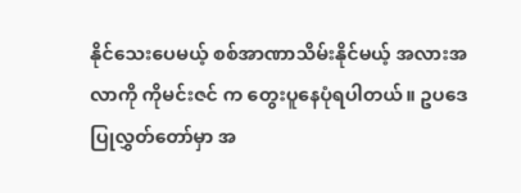နိုင်သေးပေမယ့် စစ်အာဏာသိမ်းနိုင်မယ့် အလားအလာကို ကိုမင်းဇင် က တွေးပူနေပုံရပါတယ်။ ဥပဒေပြုလွှတ်တော်မှာ အ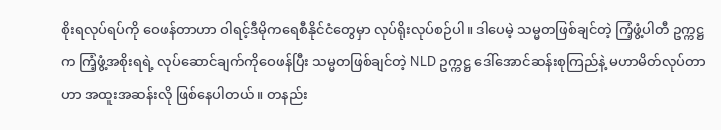စိုးရလုပ်ရပ်ကို ဝေဖန်တာဟာ ဝါရင့်ဒီမိုကရေစီနိုင်ငံတွေမှာ လုပ်ရိုးလုပ်စဉ်ပါ။ ဒါပေမဲ့ သမ္မတဖြစ်ချင်တဲ့ ကြံ့ဖွံ့ပါတီ ဥက္ကဋ္ဌက ကြံ့ဖွံ့အစိုးရရဲ့ လုပ်ဆောင်ချက်ကိုဝေဖန်ပြီး သမ္မတဖြစ်ချင်တဲ့ NLD ဥက္ကဋ္ဌ ဒေါ်အောင်ဆန်းစုကြည်နဲ့ မဟာမိတ်လုပ်တာဟာ အထူးအဆန်းလို ဖြစ်နေပါတယ်။ တနည်း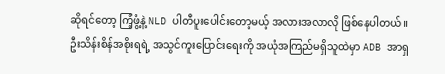ဆိုရင်တော့ ကြံ့ဖွံ့နဲ့ NLD ပါတီပူးပေါင်းတော့မယ့် အလားအလာလို ဖြစ်နေပါတယ်။
ဦးသိန်းစိန်အစိုးရရဲ့ အသွင်ကူးပြောင်းရေးကို အယုံအကြည်မရှိသူထဲမှာ ADB အာရှ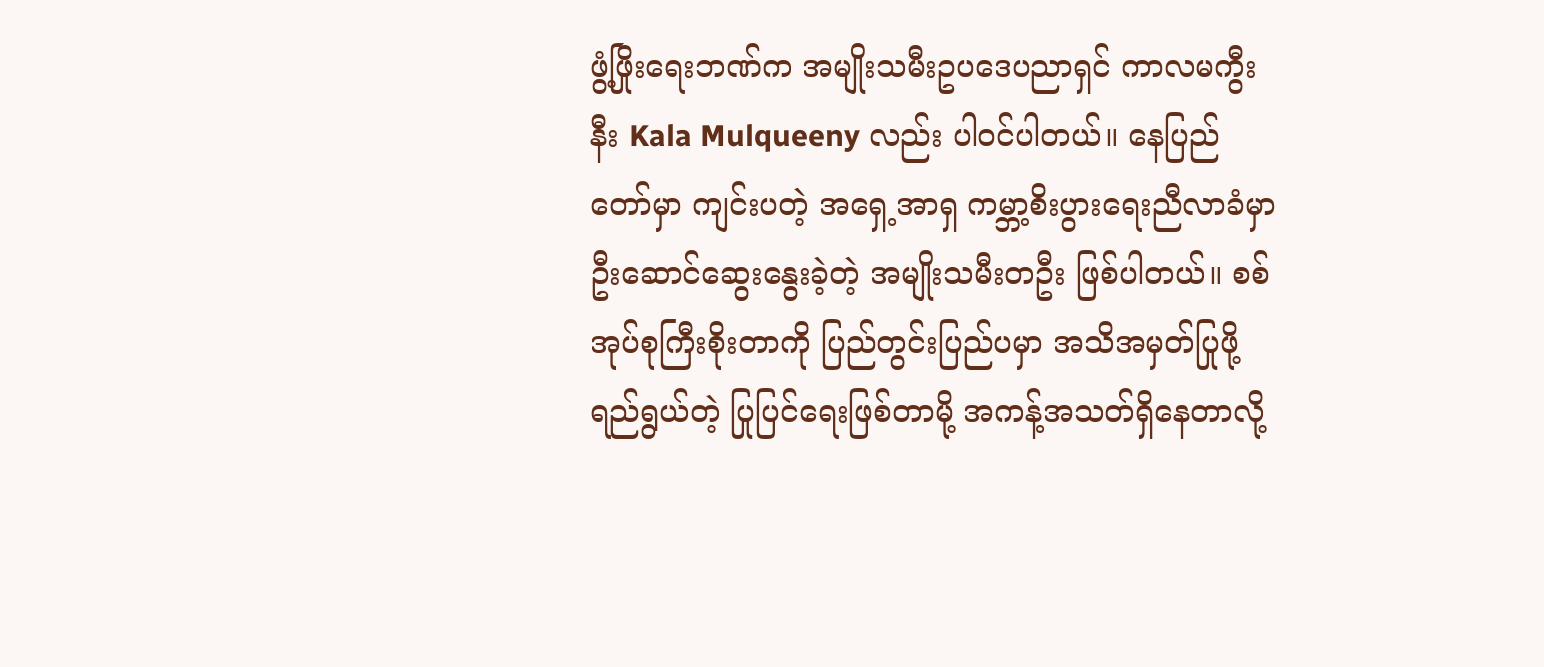ဖွံ့ဖြိုးရေးဘဏ်က အမျိုးသမီးဥပဒေပညာရှင် ကာလမကွီးနီး Kala Mulqueeny လည်း ပါဝင်ပါတယ်။ နေပြည်တော်မှာ ကျင်းပတဲ့ အရှေ့အာရှ ကမ္ဘာ့စိးပွားရေးညီလာခံမှာ ဦးဆောင်ဆွေးနွေးခဲ့တဲ့ အမျိုးသမီးတဦး ဖြစ်ပါတယ်။ စစ်အုပ်စုကြီးစိုးတာကို ပြည်တွင်းပြည်ပမှာ အသိအမှတ်ပြုဖို့ ရည်ရွယ်တဲ့ ပြုပြင်ရေးဖြစ်တာမို့ အကန့်အသတ်ရှိနေတာလို့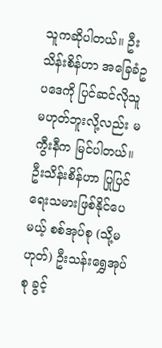သူကဆိုပါတယ်။ ဦးသိန်းစိန်ဟာ အခြေခံဥပဒေကို ပြင်ဆင်လိုသူ မဟုတ်ဘူးလို့လည်း မကွီးနီက မြင်ပါတယ်။ ဦးသိန်းစိန်ဟာ ပြုပြင်ရေးသမားဖြစ်နိုင်ပေမယ့် စစ်အုပ်စု (သို့မဟုတ်) ဦးသန်းရွှေအုပ်စု ခွင့်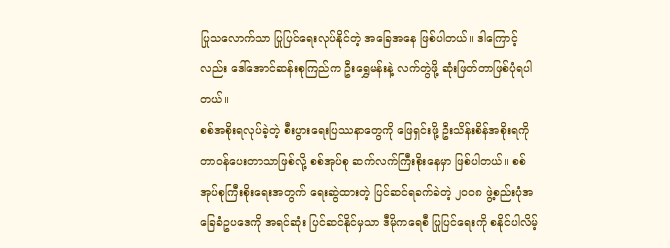ပြုသလောက်သာ ပြုပြင်ရေးလုပ်နိုင်တဲ့ အခြေအနေ ဖြစ်ပါတယ်။ ဒါကြောင့်လည်း ဒေါ်အောင်ဆန်းစုကြည်က ဦးရွှေမန်းနဲ့ လက်တွဲဖို့ ဆုံးဖြတ်တာဖြစ်ပုံရပါတယ်။
စစ်အစိုးရလုပ်ခဲ့တဲ့ စီးပွားရေးပြဿနာတွေကို ဖြေရှင်းဖို့ ဦးသိန်းစိန်အစိုးရကို တာဝန်ပေးတာသာဖြစ်လို့ စစ်အုပ်စု ဆက်လက်ကြီးစိုးနေမှာ ဖြစ်ပါတယ်။ စစ်အုပ်စုကြီးစိုးရေးအတွက် ရေးဆွဲထားတဲ့ ပြင်ဆင်ရခက်ခဲတဲ့ ၂၀၀၈ ဖွဲ့စည်းပုံအခြေခံဥပဒေကို အရင်ဆုံး ပြင်ဆင်နိုင်မှသာ ဒီမိုကရေစီ ပြုပြင်ရေးကို စနိုင်ပါလိမ့်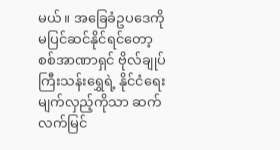မယ်။ အခြေခံဥပဒေကို မပြင်ဆင်နိုင်ရင်တော့ စစ်အာဏာရှင် ဗိုလ်ချုပ်ကြီးသန်းရွှေရဲ့ နိုင်ငံရေးမျက်လှည့်ကိုသာ ဆက်လက်မြင်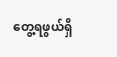တွေ့ရဖွယ်ရှိ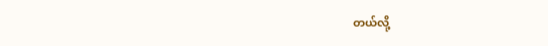တယ်လို့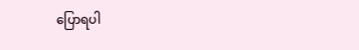ပြောရပါ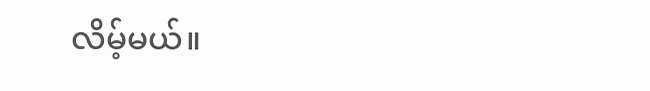လိမ့်မယ်။